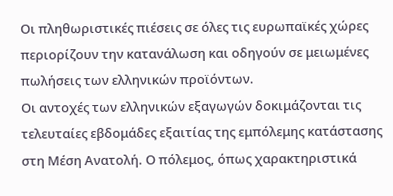Οι πληθωριστικές πιέσεις σε όλες τις ευρωπαϊκές χώρες περιορίζουν την κατανάλωση και οδηγούν σε μειωμένες πωλήσεις των ελληνικών προϊόντων.
Οι αντοχές των ελληνικών εξαγωγών δοκιμάζονται τις τελευταίες εβδομάδες εξαιτίας της εμπόλεμης κατάστασης στη Μέση Ανατολή. Ο πόλεμος, όπως χαρακτηριστικά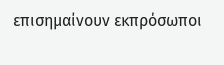επισημαίνουν εκπρόσωποι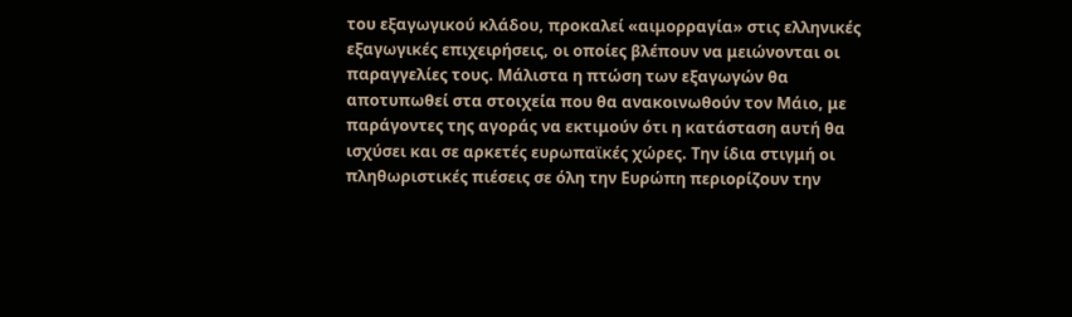του εξαγωγικού κλάδου, προκαλεί «αιμορραγία» στις ελληνικές εξαγωγικές επιχειρήσεις, οι οποίες βλέπουν να μειώνονται οι παραγγελίες τους. Μάλιστα η πτώση των εξαγωγών θα αποτυπωθεί στα στοιχεία που θα ανακοινωθούν τον Μάιο, με παράγοντες της αγοράς να εκτιμούν ότι η κατάσταση αυτή θα ισχύσει και σε αρκετές ευρωπαϊκές χώρες. Την ίδια στιγμή οι πληθωριστικές πιέσεις σε όλη την Ευρώπη περιορίζουν την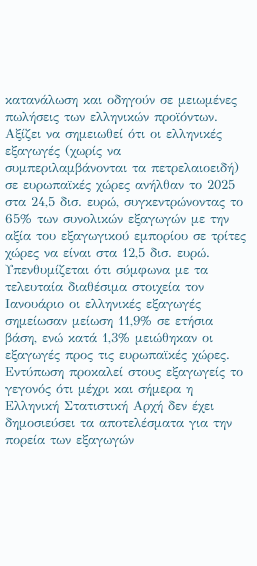κατανάλωση και οδηγούν σε μειωμένες πωλήσεις των ελληνικών προϊόντων. Αξίζει να σημειωθεί ότι οι ελληνικές εξαγωγές (χωρίς να συμπεριλαμβάνονται τα πετρελαιοειδή) σε ευρωπαϊκές χώρες ανήλθαν το 2025 στα 24,5 δισ. ευρώ, συγκεντρώνοντας το 65% των συνολικών εξαγωγών με την αξία του εξαγωγικού εμπορίου σε τρίτες χώρες να είναι στα 12,5 δισ. ευρώ.
Υπενθυμίζεται ότι σύμφωνα με τα τελευταία διαθέσιμα στοιχεία τον Ιανουάριο οι ελληνικές εξαγωγές σημείωσαν μείωση 11,9% σε ετήσια βάση, ενώ κατά 1,3% μειώθηκαν οι εξαγωγές προς τις ευρωπαϊκές χώρες. Εντύπωση προκαλεί στους εξαγωγείς το γεγονός ότι μέχρι και σήμερα η Ελληνική Στατιστική Αρχή δεν έχει δημοσιεύσει τα αποτελέσματα για την πορεία των εξαγωγών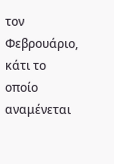τον Φεβρουάριο, κάτι το οποίο αναμένεται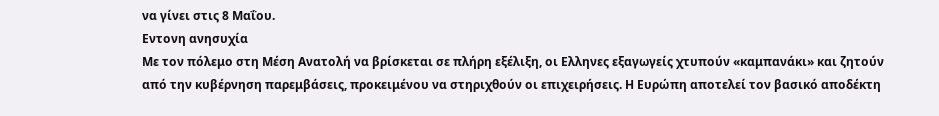να γίνει στις 8 Μαΐου.
Εντονη ανησυχία
Με τον πόλεμο στη Μέση Ανατολή να βρίσκεται σε πλήρη εξέλιξη, οι Ελληνες εξαγωγείς χτυπούν «καμπανάκι» και ζητούν από την κυβέρνηση παρεμβάσεις, προκειμένου να στηριχθούν οι επιχειρήσεις. Η Ευρώπη αποτελεί τον βασικό αποδέκτη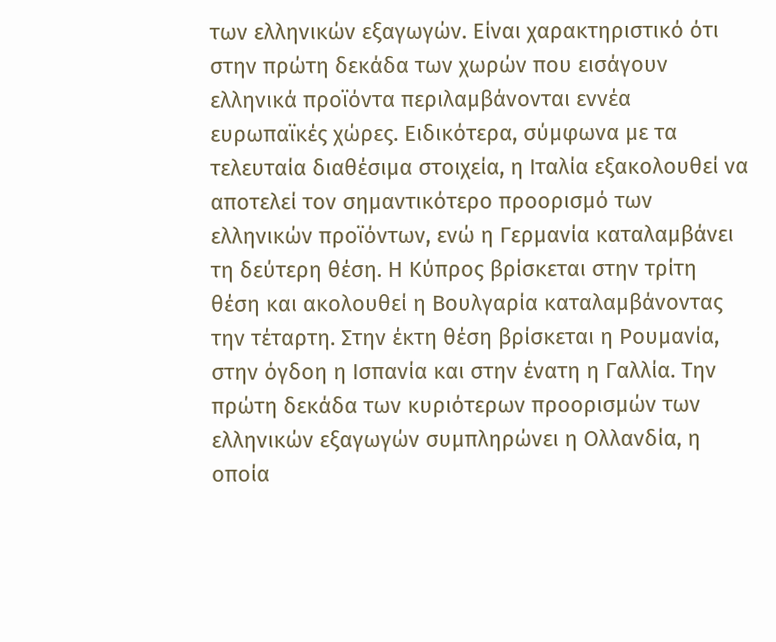των ελληνικών εξαγωγών. Είναι χαρακτηριστικό ότι στην πρώτη δεκάδα των χωρών που εισάγουν ελληνικά προϊόντα περιλαμβάνονται εννέα ευρωπαϊκές χώρες. Ειδικότερα, σύμφωνα με τα τελευταία διαθέσιμα στοιχεία, η Ιταλία εξακολουθεί να αποτελεί τον σημαντικότερο προορισμό των ελληνικών προϊόντων, ενώ η Γερμανία καταλαμβάνει τη δεύτερη θέση. Η Κύπρος βρίσκεται στην τρίτη θέση και ακολουθεί η Βουλγαρία καταλαμβάνοντας την τέταρτη. Στην έκτη θέση βρίσκεται η Ρουμανία, στην όγδοη η Ισπανία και στην ένατη η Γαλλία. Την πρώτη δεκάδα των κυριότερων προορισμών των ελληνικών εξαγωγών συμπληρώνει η Ολλανδία, η οποία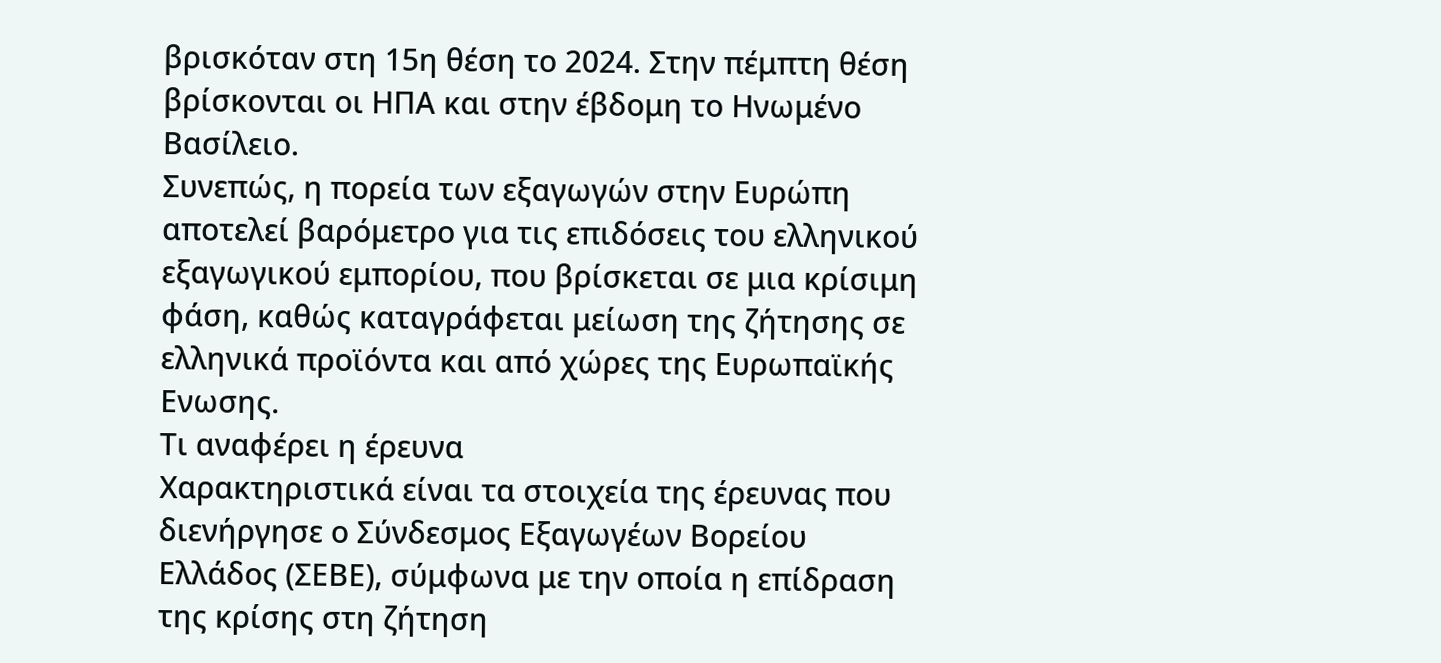βρισκόταν στη 15η θέση το 2024. Στην πέμπτη θέση βρίσκονται οι ΗΠΑ και στην έβδομη το Ηνωμένο Βασίλειο.
Συνεπώς, η πορεία των εξαγωγών στην Ευρώπη αποτελεί βαρόμετρο για τις επιδόσεις του ελληνικού εξαγωγικού εμπορίου, που βρίσκεται σε μια κρίσιμη φάση, καθώς καταγράφεται μείωση της ζήτησης σε ελληνικά προϊόντα και από χώρες της Ευρωπαϊκής Ενωσης.
Τι αναφέρει η έρευνα
Χαρακτηριστικά είναι τα στοιχεία της έρευνας που διενήργησε ο Σύνδεσμος Εξαγωγέων Βορείου Ελλάδος (ΣΕΒΕ), σύμφωνα με την οποία η επίδραση της κρίσης στη ζήτηση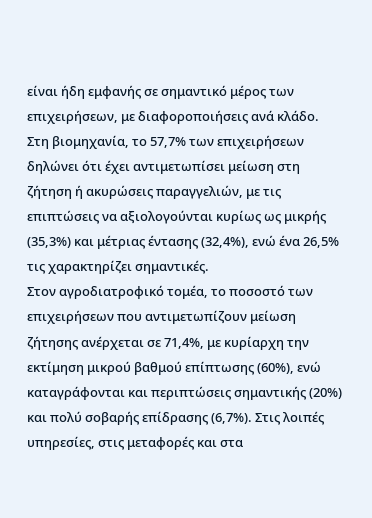είναι ήδη εμφανής σε σημαντικό μέρος των επιχειρήσεων, με διαφοροποιήσεις ανά κλάδο. Στη βιομηχανία, το 57,7% των επιχειρήσεων δηλώνει ότι έχει αντιμετωπίσει μείωση στη ζήτηση ή ακυρώσεις παραγγελιών, με τις επιπτώσεις να αξιολογούνται κυρίως ως μικρής (35,3%) και μέτριας έντασης (32,4%), ενώ ένα 26,5% τις χαρακτηρίζει σημαντικές.
Στον αγροδιατροφικό τομέα, το ποσοστό των επιχειρήσεων που αντιμετωπίζουν μείωση ζήτησης ανέρχεται σε 71,4%, με κυρίαρχη την εκτίμηση μικρού βαθμού επίπτωσης (60%), ενώ καταγράφονται και περιπτώσεις σημαντικής (20%) και πολύ σοβαρής επίδρασης (6,7%). Στις λοιπές υπηρεσίες, στις μεταφορές και στα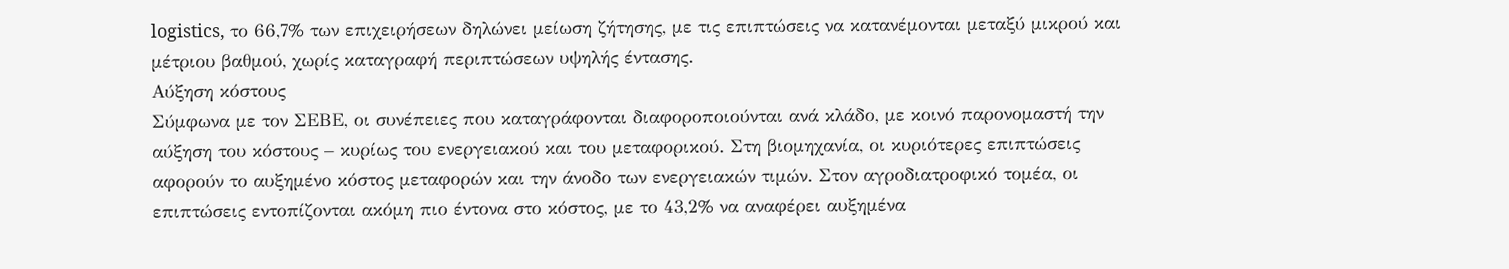logistics, το 66,7% των επιχειρήσεων δηλώνει μείωση ζήτησης, με τις επιπτώσεις να κατανέμονται μεταξύ μικρού και μέτριου βαθμού, χωρίς καταγραφή περιπτώσεων υψηλής έντασης.
Αύξηση κόστους
Σύμφωνα με τον ΣΕΒΕ, οι συνέπειες που καταγράφονται διαφοροποιούνται ανά κλάδο, με κοινό παρονομαστή την αύξηση του κόστους – κυρίως του ενεργειακού και του μεταφορικού. Στη βιομηχανία, οι κυριότερες επιπτώσεις αφορούν το αυξημένο κόστος μεταφορών και την άνοδο των ενεργειακών τιμών. Στον αγροδιατροφικό τομέα, οι επιπτώσεις εντοπίζονται ακόμη πιο έντονα στο κόστος, με το 43,2% να αναφέρει αυξημένα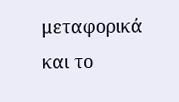μεταφορικά και το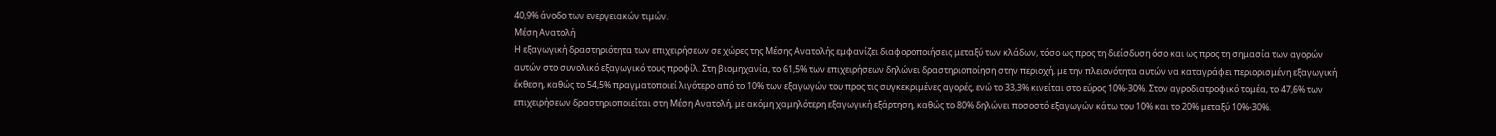40,9% άνοδο των ενεργειακών τιμών.
Μέση Ανατολή
Η εξαγωγική δραστηριότητα των επιχειρήσεων σε χώρες της Μέσης Ανατολής εμφανίζει διαφοροποιήσεις μεταξύ των κλάδων, τόσο ως προς τη διείσδυση όσο και ως προς τη σημασία των αγορών αυτών στο συνολικό εξαγωγικό τους προφίλ. Στη βιομηχανία, το 61,5% των επιχειρήσεων δηλώνει δραστηριοποίηση στην περιοχή, με την πλειονότητα αυτών να καταγράφει περιορισμένη εξαγωγική έκθεση, καθώς το 54,5% πραγματοποιεί λιγότερο από το 10% των εξαγωγών του προς τις συγκεκριμένες αγορές, ενώ το 33,3% κινείται στο εύρος 10%-30%. Στον αγροδιατροφικό τομέα, το 47,6% των επιχειρήσεων δραστηριοποιείται στη Μέση Ανατολή, με ακόμη χαμηλότερη εξαγωγική εξάρτηση, καθώς το 80% δηλώνει ποσοστό εξαγωγών κάτω του 10% και το 20% μεταξύ 10%-30%.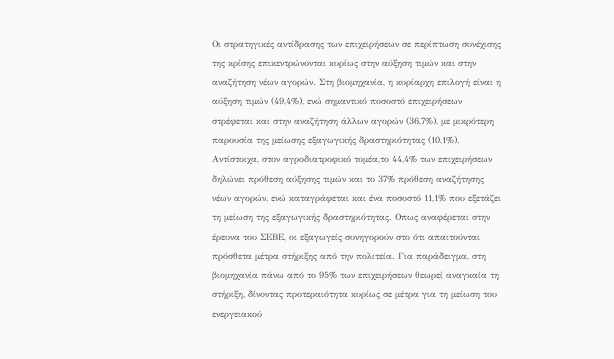Οι στρατηγικές αντίδρασης των επιχειρήσεων σε περίπτωση συνέχισης της κρίσης επικεντρώνονται κυρίως στην αύξηση τιμών και στην αναζήτηση νέων αγορών. Στη βιομηχανία, η κυρίαρχη επιλογή είναι η αύξηση τιμών (49,4%), ενώ σημαντικό ποσοστό επιχειρήσεων στρέφεται και στην αναζήτηση άλλων αγορών (36,7%), με μικρότερη παρουσία της μείωσης εξαγωγικής δραστηριότητας (10,1%). Αντίστοιχα, στον αγροδιατροφικό τομέα,το 44,4% των επιχειρήσεων δηλώνει πρόθεση αύξησης τιμών και το 37% πρόθεση αναζήτησης νέων αγορών, ενώ καταγράφεται και ένα ποσοστό 11,1% που εξετάζει τη μείωση της εξαγωγικής δραστηριότητας. Οπως αναφέρεται στην έρευνα του ΣΕΒΕ, οι εξαγωγείς συνηγορούν στο ότι απαιτούνται πρόσθετα μέτρα στήριξης από την πολιτεία. Για παράδειγμα, στη βιομηχανία πάνω από το 95% των επιχειρήσεων θεωρεί αναγκαία τη στήριξη, δίνοντας προτεραιότητα κυρίως σε μέτρα για τη μείωση του ενεργειακού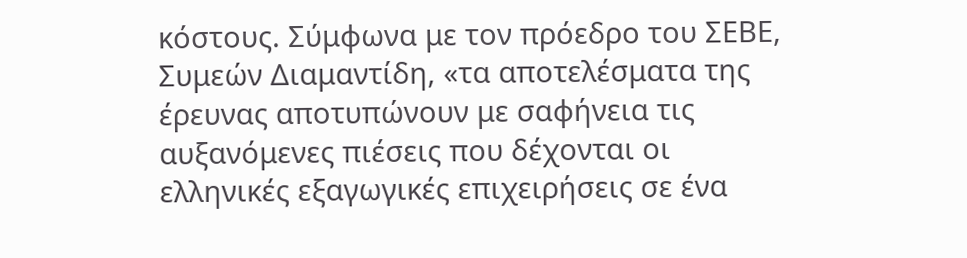κόστους. Σύμφωνα με τον πρόεδρο του ΣΕΒΕ, Συμεών Διαμαντίδη, «τα αποτελέσματα της έρευνας αποτυπώνουν με σαφήνεια τις αυξανόμενες πιέσεις που δέχονται οι ελληνικές εξαγωγικές επιχειρήσεις σε ένα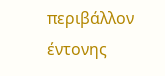περιβάλλον έντονης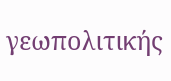γεωπολιτικής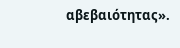αβεβαιότητας».